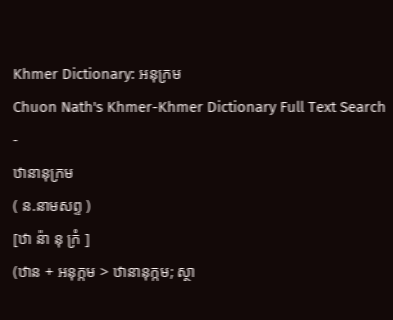Khmer Dictionary: អនុក្រម
Chuon Nath's Khmer-Khmer Dictionary Full Text Search
-
ឋានានុក្រម
( ន.នាមសព្ទ )
[ឋា ន៉ា នុ ក្រំ ]
(ឋាន + អនុក្កម > ឋានានុក្កម; ស្ថា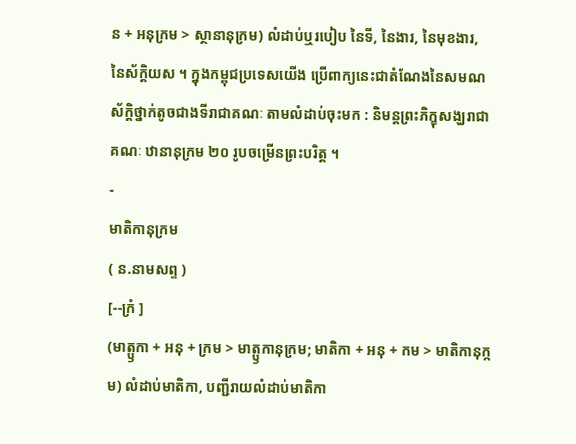ន + អនុក្រម > ស្ថានានុក្រម) លំដាប់ឬរបៀប នៃទី, នៃងារ, នៃមុខងារ, នៃស័ក្តិយស ។ ក្នុងកម្ពុជប្រទេសយើង ប្រើពាក្យនេះជាតំណែងនៃសមណស័ក្តិថ្នាក់តូចជាងទីរាជាគណៈ តាមលំដាប់ចុះមក : និមន្តព្រះភិក្ខុសង្ឃរាជាគណៈ ឋានានុក្រម ២០ រូបចម្រើនព្រះបរិត្ត ។
-
មាតិកានុក្រម
( ន.នាមសព្ទ )
[--ក្រំ ]
(មាត្ឫកា + អនុ + ក្រម > មាត្ឫកានុក្រម; មាតិកា + អនុ + កម > មាតិកានុក្កម) លំដាប់មាតិកា, បញ្ជីរាយលំដាប់មាតិកា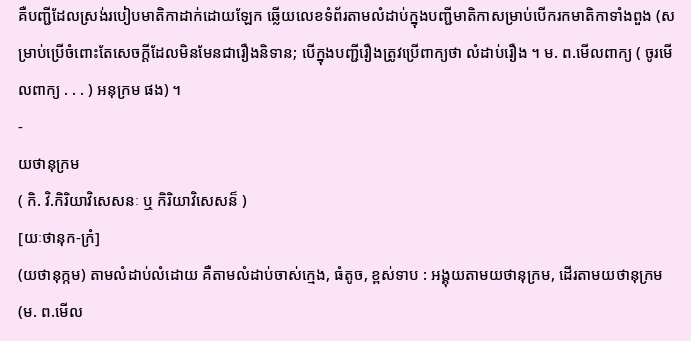គឺបញ្ជីដែលស្រង់របៀបមាតិកាដាក់ដោយឡែក ឆ្លើយលេខទំព័រតាមលំដាប់ក្នុងបញ្ជីមាតិកាសម្រាប់បើករកមាតិកាទាំងពួង (សម្រាប់ប្រើចំពោះតែសេចក្ដីដែលមិនមែនជារឿងនិទាន; បើក្នុងបញ្ជីរឿងត្រូវប្រើពាក្យថា លំដាប់រឿង ។ ម. ព.មើលពាក្យ ( ចូរមើលពាក្យ . . . ) អនុក្រម ផង) ។
-
យថានុក្រម
( កិ. វិ.កិរិយាវិសេសនៈ ឬ កិរិយាវិសេសន៏ )
[យៈថានុក-ក្រំ]
(យថានុក្កម) តាមលំដាប់លំដោយ គឺតាមលំដាប់ចាស់ក្មេង, ធំតូច, ខ្ពស់ទាប : អង្គុយតាមយថានុក្រម, ដើរតាមយថានុក្រម (ម. ព.មើល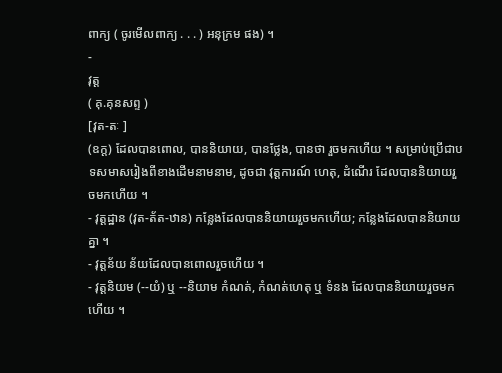ពាក្យ ( ចូរមើលពាក្យ . . . ) អនុក្រម ផង) ។
-
វុត្ត
( គុ.គុនសព្ទ )
[វុត-តៈ ]
(ឧក្ត) ដែលបានពោល, បាននិយាយ, បានថ្លែង, បានថា រួចមកហើយ ។ សម្រាប់ប្រើជាបទសមាសរៀងពីខាងដើមនាមនាម, ដូចជា វុត្តការណ៍ ហេតុ, ដំណើរ ដែលបាននិយាយរួចមកហើយ ។
- វុត្តដ្ឋាន (វុត-ត័ត-ឋាន) កន្លែងដែលបាននិយាយរួចមកហើយ; កន្លែងដែលបាននិយាយគ្នា ។
- វុត្តន័យ ន័យដែលបានពោលរួចហើយ ។
- វុត្តនិយម (--យំ) ឬ --និយាម កំណត់, កំណត់ហេតុ ឬ ទំនង ដែលបាននិយាយរួចមកហើយ ។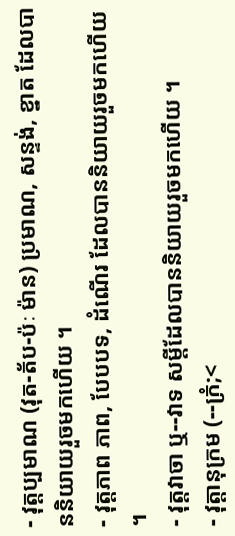- វុត្តប្បមាណ (វុត-ត័ប-ប៉ៈ ម៉ាន) ប្រមាណ, សន្ទង់, ខ្នាត ដែលបាននិយាយរួចមកហើយ ។
- វុត្តភាព ភាព, បែបបទ, ដំណើរ ដែលបាននិយាយរួចមកហើយ ។
- វុត្តវាចា ឬ--វាទ សម្តីដែលបាននិយាយរួចមកហើយ ។
- វុត្តានុក្រម (--ក្រំ;<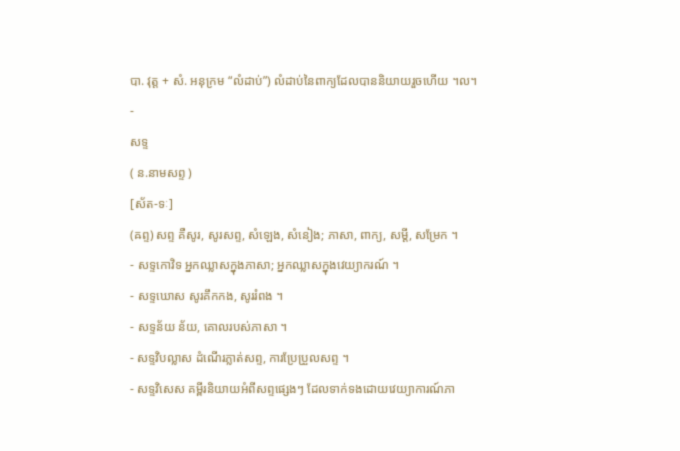បា. វុត្ត + សំ. អនុក្រម “លំដាប់”) លំដាប់នៃពាក្យដែលបាននិយាយរួចហើយ ។ល។
-
សទ្ទ
( ន.នាមសព្ទ )
[ស័ត-ទៈ]
(ឝព្ទ) សព្ទ គឺសូរ, សូរសព្ទ, សំឡេង, សំនៀង; ភាសា, ពាក្យ, សម្ដី, សម្រែក ។
- សទ្ទកោវិទ អ្នកឈ្លាសក្នុងភាសា; អ្នកឈ្លាសក្នុងវេយ្យាករណ៍ ។
- សទ្ទឃោស សូរគឹកកង, សូររំពង ។
- សទ្ទន័យ ន័យ, គោលរបស់ភាសា ។
- សទ្ទវិបល្លាស ដំណើរភ្លាត់សព្ទ, ការប្រែប្រួលសព្ទ ។
- សទ្ទវិសេស គម្ពីរនិយាយអំពីសព្ទផ្សេងៗ ដែលទាក់ទងដោយវេយ្យាការណ៍ភា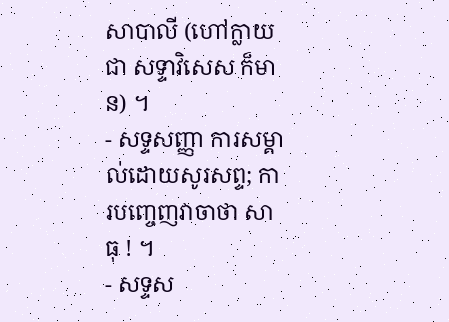សាបាលី (ហៅក្លាយជា សទ្ទាវិសេស ក៏មាន) ។
- សទ្ទសញ្ញា ការសម្គាល់ដោយសូរសព្ទ; ការបញ្ចេញវាចាថា សាធុ ! ។
- សទ្ទស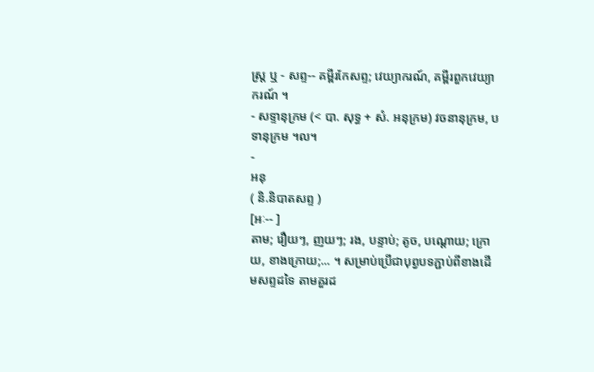ស្ត្រ ឬ - សព្ទ-- គម្ពីរកែសព្ទ; វេយ្យាករណ៍, គម្ពីរពួកវេយ្យាករណ៍ ។
- សទ្ទានុក្រម (< បា. សុទ្ធ + សំ. អនុក្រម) វចនានុក្រម, បទានុក្រម ។ល។
-
អនុ
( និ.និបាតសព្ទ )
[អៈ-- ]
តាម; រឿយៗ, ញយៗ; រង, បន្ទាប់; តូច, បណ្តោយ; ក្រោយ, ខាងក្រោយ;... ។ សម្រាប់ប្រើជាបុព្វបទភ្ជាប់ពីខាងដើមសព្ទដទៃ តាមគួរដ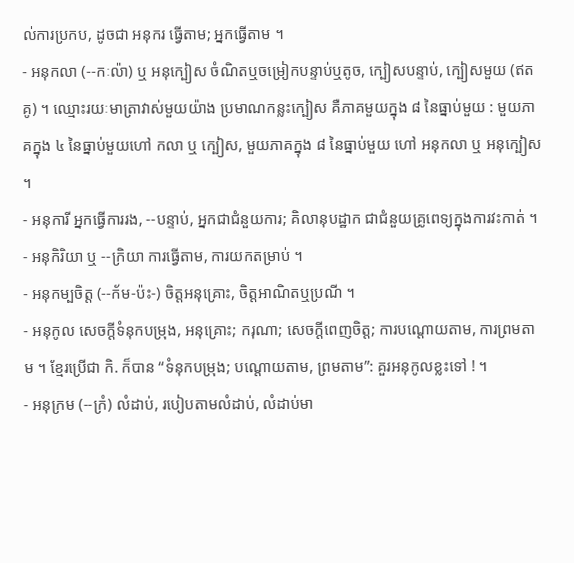ល់ការប្រកប, ដូចជា អនុករ ធ្វើតាម; អ្នកធ្វើតាម ។
- អនុកលា (--កៈល៉ា) ឬ អនុក្បៀស ចំណិតឬចម្រៀកបន្ទាប់ឬតូច, ក្បៀសបន្ទាប់, ក្បៀសមួយ (ឥតគូ) ។ ឈ្មោះរយៈមាត្រាវាស់មួយយ៉ាង ប្រមាណកន្លះក្បៀស គឺភាគមួយក្នុង ៨ នៃធ្នាប់មួយ : មួយភាគក្នុង ៤ នៃធ្នាប់មួយហៅ កលា ឬ ក្បៀស, មួយភាគក្នុង ៨ នៃធ្នាប់មួយ ហៅ អនុកលា ឬ អនុក្បៀស ។
- អនុការី អ្នកធ្វើការរង, --បន្ទាប់, អ្នកជាជំនួយការ; គិលានុបដ្ឋាក ជាជំនួយគ្រូពេទ្យក្នុងការវះកាត់ ។
- អនុកិរិយា ឬ --ក្រិយា ការធ្វើតាម, ការយកតម្រាប់ ។
- អនុកម្បចិត្ត (--ក័ម-ប៉ះ-) ចិត្តអនុគ្រោះ, ចិត្តអាណិតឬប្រណី ។
- អនុកូល សេចក្ដីទំនុកបម្រុង, អនុគ្រោះ; ករុណា; សេចក្ដីពេញចិត្ត; ការបណ្តោយតាម, ការព្រមតាម ។ ខ្មែរប្រើជា កិ. ក៏បាន “ទំនុកបម្រុង; បណ្តោយតាម, ព្រមតាម”: គួរអនុកូលខ្លះទៅ ! ។
- អនុក្រម (--ក្រំ) លំដាប់, របៀបតាមលំដាប់, លំដាប់មា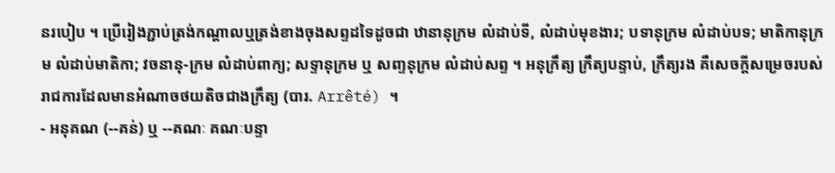នរបៀប ។ ប្រើរៀងភ្ជាប់ត្រង់កណ្តាលឬត្រង់ខាងចុងសព្ទដទៃដូចជា ឋានានុក្រម លំដាប់ទី, លំដាប់មុខងារ; បទានុក្រម លំដាប់បទ; មាតិកានុក្រម លំដាប់មាតិកា; វចនានុ-ក្រម លំដាប់ពាក្យ; សទ្ទានុក្រម ឬ សញ្ទនុក្រម លំដាប់សព្ទ ។ អនុក្រឹត្យ ក្រឹត្យបន្ទាប់, ក្រឹត្យរង គឺសេចក្ដីសម្រេចរបស់រាជការដែលមានអំណាចថយតិចជាងក្រឹត្យ (បារ. Arrêté) ។
- អនុគណ (--គន់) ឬ --គណៈ គណៈបន្ទា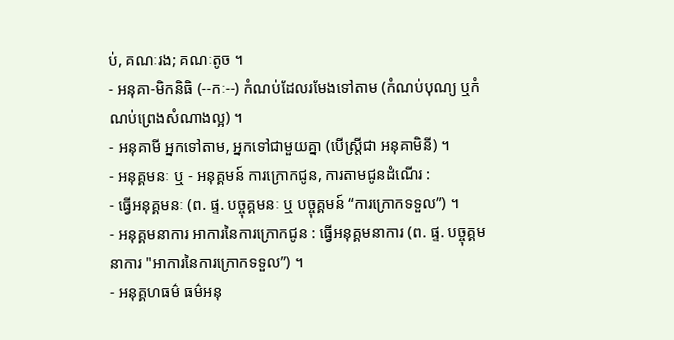ប់, គណៈរង; គណៈតូច ។
- អនុគា-មិកនិធិ (--កៈ--) កំណប់ដែលរមែងទៅតាម (កំណប់បុណ្យ ឬកំណប់ព្រេងសំណាងល្អ) ។
- អនុគាមី អ្នកទៅតាម, អ្នកទៅជាមួយគ្នា (បើស្ត្រីជា អនុគាមិនី) ។
- អនុគ្គមនៈ ឬ - អនុគ្គមន៍ ការក្រោកជូន, ការតាមជូនដំណើរ :
- ធ្វើអនុគ្គមនៈ (ព. ផ្ទ. បច្ចុគ្គមនៈ ឬ បច្ចុគ្គមន៍ “ការក្រោកទទួល”) ។
- អនុគ្គមនាការ អាការនៃការក្រោកជូន : ធ្វើអនុគ្គមនាការ (ព. ផ្ទ. បច្ចុគ្គមនាការ "អាការនៃការក្រោកទទួល”) ។
- អនុគ្គហធម៌ ធម៌អនុ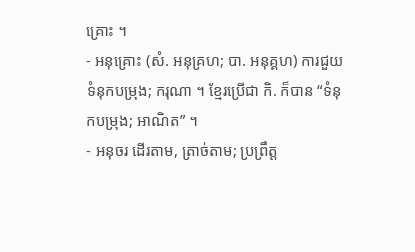គ្រោះ ។
- អនុគ្រោះ (សំ. អនុគ្រហ; បា. អនុគ្គហ) ការជួយទំនុកបម្រុង; ករុណា ។ ខ្មែរប្រើជា កិ. ក៏បាន “ទំនុកបម្រុង; អាណិត” ។
- អនុចរ ដើរតាម, ត្រាច់តាម; ប្រព្រឹត្ត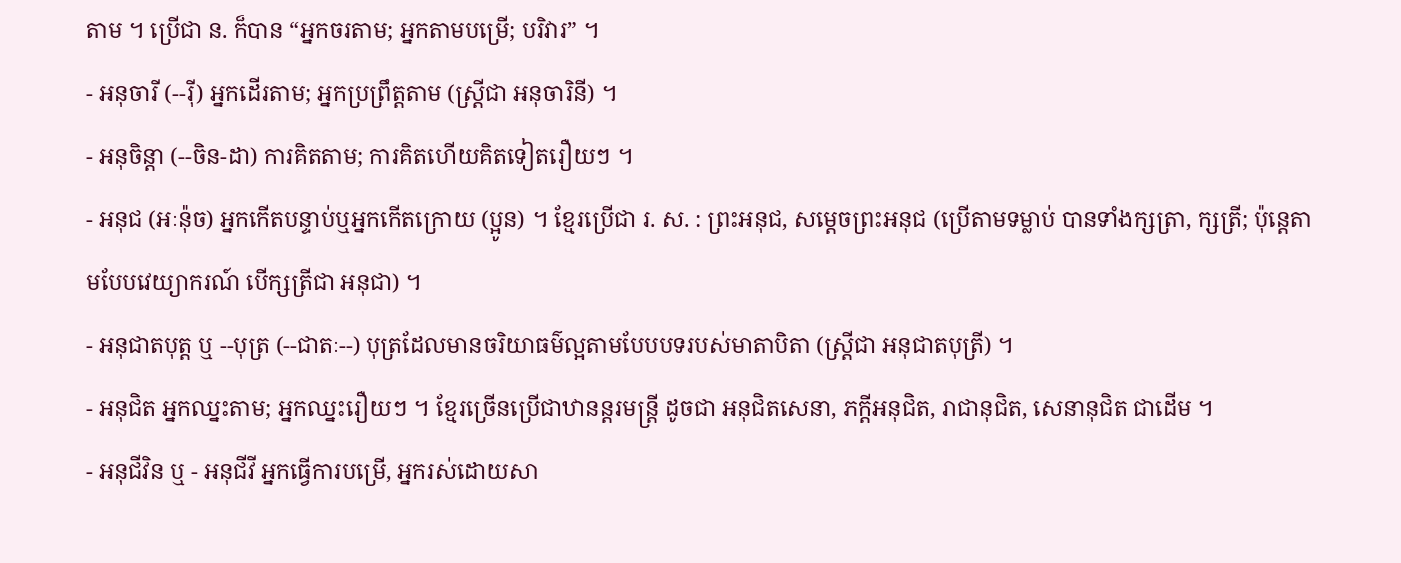តាម ។ ប្រើជា ន. ក៏បាន “អ្នកចរតាម; អ្នកតាមបម្រើ; បរិវារ” ។
- អនុចារី (--រ៉ី) អ្នកដើរតាម; អ្នកប្រព្រឹត្តតាម (ស្ត្រីជា អនុចារិនី) ។
- អនុចិន្តា (--ចិន-ដា) ការគិតតាម; ការគិតហើយគិតទៀតរឿយៗ ។
- អនុជ (អៈន៉ុច) អ្នកកើតបន្ទាប់ឬអ្នកកើតក្រោយ (ប្អូន) ។ ខ្មែរប្រើជា រ. ស. : ព្រះអនុជ, សម្តេចព្រះអនុជ (ប្រើតាមទម្លាប់ បានទាំងក្សត្រា, ក្សត្រី; ប៉ុន្តេតាមបែបវេយ្យាករណ៍ បើក្សត្រីជា អនុជា) ។
- អនុជាតបុត្ត ឬ --បុត្រ (--ជាតៈ--) បុត្រដែលមានចរិយាធម៌ល្អតាមបែបបទរបស់មាតាបិតា (ស្ត្រីជា អនុជាតបុត្រី) ។
- អនុជិត អ្នកឈ្នះតាម; អ្នកឈ្នះរឿយៗ ។ ខ្មែរច្រើនប្រើជាឋានន្តរមន្រ្តី ដូចជា អនុជិតសេនា, ភក្តីអនុជិត, រាជានុជិត, សេនានុជិត ជាដើម ។
- អនុជីវិន ឬ - អនុជីវី អ្នកធ្វើការបម្រើ, អ្នករស់ដោយសា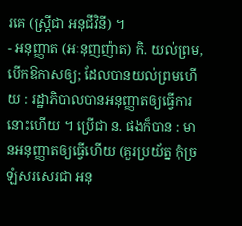រគេ (ស្ត្រីជា អនុជីវិនី) ។
- អនុញ្ញាត (អៈនុញញ៉ាត) កិ. យល់ព្រម, បើកឱកាសឲ្យ; ដែលបានយល់ព្រមហើយ : រដ្ឋាភិបាលបានអនុញ្ញាតឲ្យធ្វើការនោះហើយ ។ ប្រើជា ន. ផងក៏បាន : មានអនុញ្ញាតឲ្យធ្វើហើយ (គួរប្រយ័ត្ន កុំច្រឡំសរសេរជា អនុ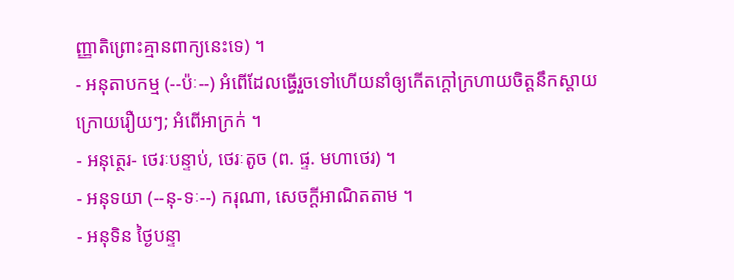ញ្ញាតិព្រោះគ្មានពាក្យនេះទេ) ។
- អនុតាបកម្ម (--ប៉ៈ--) អំពើដែលធ្វើរួចទៅហើយនាំឲ្យកើតក្ដៅក្រហាយចិត្តនឹកស្តាយក្រោយរឿយៗ; អំពើអាក្រក់ ។
- អនុត្ថេរ- ថេរៈបន្ទាប់, ថេរៈតូច (ព. ផ្ទ. មហាថេរ) ។
- អនុទយា (--នុ-ទៈ--) ករុណា, សេចក្ដីអាណិតតាម ។
- អនុទិន ថ្ងៃបន្ទា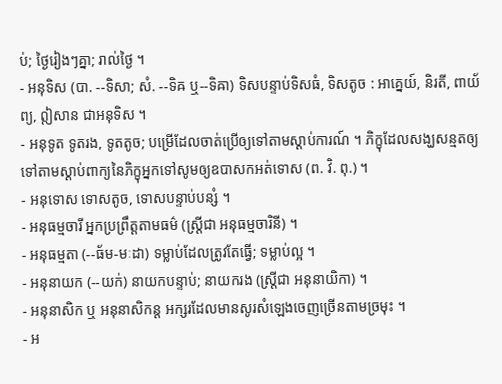ប់; ថ្ងៃរៀងៗគ្នា; រាល់ថ្ងៃ ។
- អនុទិស (បា. --ទិសា; សំ. --ទិឝ ឬ--ទិឝា) ទិសបន្ទាប់ទិសធំ, ទិសតូច : អាគ្នេយ៍, និរតី, ពាយ័ព្យ, ឦសាន ជាអនុទិស ។
- អនុទូត ទូតរង, ទូតតូច; បម្រើដែលចាត់ប្រើឲ្យទៅតាមស្ដាប់ការណ៍ ។ ភិក្ខុដែលសង្ឃសន្មតឲ្យទៅតាមស្ដាប់ពាក្យនៃភិក្ខុអ្នកទៅសូមឲ្យឧបាសកអត់ទោស (ព. វិ. ពុ.) ។
- អនុទោស ទោសតូច, ទោសបន្ទាប់បន្សំ ។
- អនុធម្មចារី អ្នកប្រព្រឹត្តតាមធម៌ (ស្ត្រីជា អនុធម្មចារិនី) ។
- អនុធម្មតា (--ធ័ម-មៈដា) ទម្លាប់ដែលត្រូវតែធ្វើ; ទម្លាប់ល្អ ។
- អនុនាយក (--យក់) នាយកបន្ទាប់; នាយករង (ស្ត្រីជា អនុនាយិកា) ។
- អនុនាសិក ឬ អនុនាសិកន្ត អក្សរដែលមានសូរសំឡេងចេញច្រើនតាមច្រមុះ ។
- អ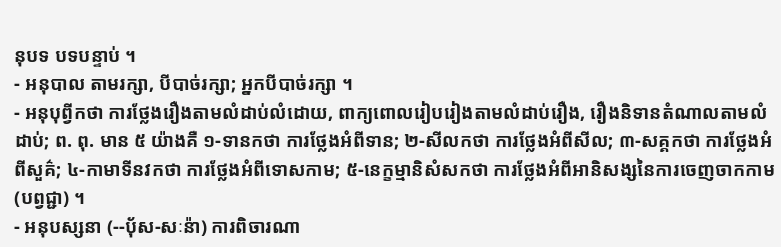នុបទ បទបន្ទាប់ ។
- អនុបាល តាមរក្សា, បីបាច់រក្សា; អ្នកបីបាច់រក្សា ។
- អនុបុព្វីកថា ការថ្លែងរឿងតាមលំដាប់លំដោយ, ពាក្យពោលរៀបរៀងតាមលំដាប់រឿង, រឿងនិទានតំណាលតាមលំដាប់; ព. ពុ. មាន ៥ យ៉ាងគឺ ១-ទានកថា ការថ្លែងអំពីទាន; ២-សីលកថា ការថ្លែងអំពីសីល; ៣-សគ្គកថា ការថ្លែងអំពីសួគ៌; ៤-កាមាទីនវកថា ការថ្លែងអំពីទោសកាម; ៥-នេក្ខម្មានិសំសកថា ការថ្លែងអំពីអានិសង្សនៃការចេញចាកកាម (បព្វជ្ជា) ។
- អនុបស្សនា (--បុ័ស-សៈន៉ា) ការពិចារណា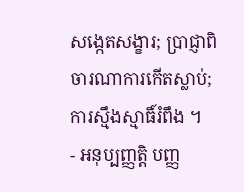សង្កេតសង្ខារ; ប្រាជ្ញាពិចារណាការកើតស្លាប់; ការស្មឹងស្មាធិ៍រំពឹង ។
- អនុប្បញ្ញត្តិ បញ្ញ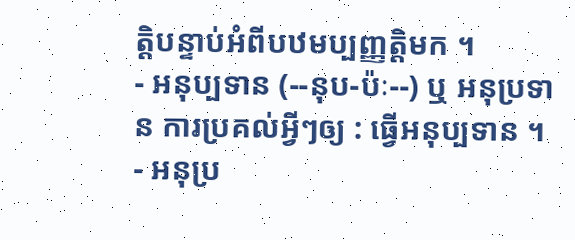ត្តិបន្ទាប់អំពីបឋមប្បញ្ញត្តិមក ។
- អនុប្បទាន (--នុប-ប៉ៈ--) ឬ អនុប្រទាន ការប្រគល់អ្វីៗឲ្យ : ធ្វើអនុប្បទាន ។
- អនុប្រ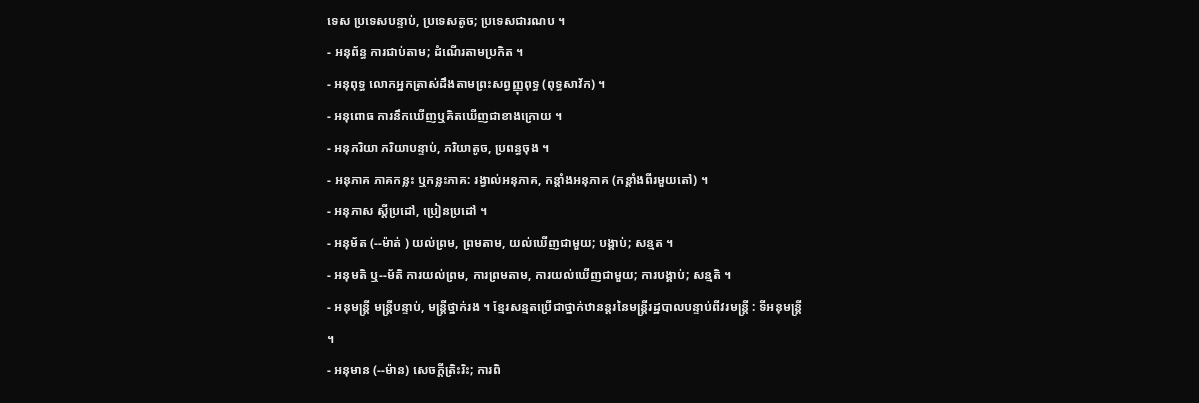ទេស ប្រទេសបន្ទាប់, ប្រទេសតូច; ប្រទេសជារណប ។
- អនុព័ន្ធ ការជាប់តាម; ដំណើរតាមប្រកិត ។
- អនុពុទ្ធ លោកអ្នកត្រាស់ដឹងតាមព្រះសព្វញ្ញុពុទ្ធ (ពុទ្ធសាវ័ក) ។
- អនុពោធ ការនឹកឃើញឬគិតឃើញជាខាងក្រោយ ។
- អនុភរិយា ភរិយាបន្ទាប់, ភរិយាតូច, ប្រពន្ធចុង ។
- អនុភាគ ភាគកន្លះ ឬកន្លះភាគ: រង្វាល់អនុភាគ, កន្តាំងអនុភាគ (កន្តាំងពីរមួយតៅ) ។
- អនុភាស ស្ដីប្រដៅ, ប្រៀនប្រដៅ ។
- អនុម័ត (--ម៉ាត់ ) យល់ព្រម, ព្រមតាម, យល់ឃើញជាមួយ; បង្គាប់; សន្មត ។
- អនុមតិ ឬ--ម័តិ ការយល់ព្រម, ការព្រមតាម, ការយល់ឃើញជាមួយ; ការបង្គាប់; សន្មតិ ។
- អនុមន្រ្តី មន្រ្តីបន្ទាប់, មន្រ្តីថ្នាក់រង ។ ខ្មែរសន្មតប្រើជាថ្នាក់ឋានន្តរនៃមន្រ្តីរដ្ឋបាលបន្ទាប់ពីវរមន្រ្តី : ទីអនុមន្រ្តី ។
- អនុមាន (--ម៉ាន) សេចក្ដីត្រិះរិះ; ការពិ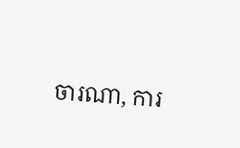ចារណា, ការ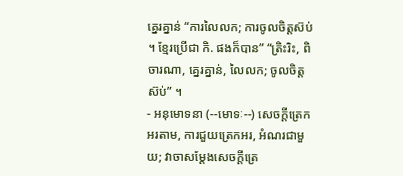គ្នេរគ្នាន់ “ការលៃលក; ការចូលចិត្តស៊ប់ ។ ខ្មែរប្រើជា កិ. ផងក៏បាន” “ត្រិះរិះ, ពិចារណា, គ្នេរគ្នាន់, លៃលក; ចូលចិត្តស៊ប់” ។
- អនុមោទនា (--មោទៈ--) សេចក្ដីត្រេកអរតាម, ការជួយត្រេកអរ, អំណរជាមួយ; វាចាសម្តែងសេចក្ដីត្រេ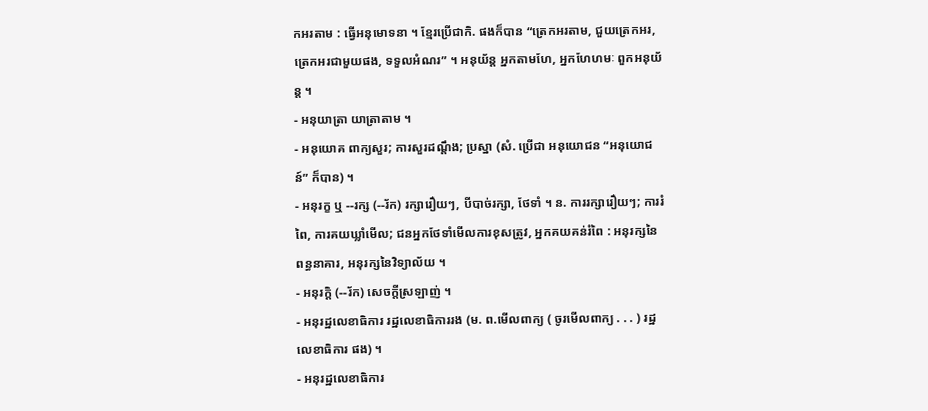កអរតាម : ធ្វើអនុមោទនា ។ ខ្មែរប្រើជាកិ. ផងក៏បាន “ត្រេកអរតាម, ជួយត្រេកអរ, ត្រេកអរជាមួយផង, ទទួលអំណរ” ។ អនុយ័ន្ត អ្នកតាមហែ, អ្នកហែហមៈ ពួកអនុយ័ន្ត ។
- អនុយាត្រា យាត្រាតាម ។
- អនុយោគ ពាក្យសួរ; ការសួរដណ្តឹង; ប្រស្នា (សំ. ប្រើជា អនុយោជន “អនុយោជន៍” ក៏បាន) ។
- អនុរក្ខ ឬ --រក្ស (--រ័ក) រក្សារឿយៗ, បីបាច់រក្សា, ថែទាំ ។ ន. ការរក្សារឿយៗ; ការរំពៃ, ការគយឃ្លាំមើល; ជនអ្នកថែទាំមើលការខុសត្រូវ, អ្នកគយគន់រំពៃ : អនុរក្សនៃពន្ធនាគារ, អនុរក្សនៃវិទ្យាល័យ ។
- អនុរក្តិ (--រ័ក) សេចក្ដីស្រឡាញ់ ។
- អនុរដ្ឋលេខាធិការ រដ្ឋលេខាធិការរង (ម. ព.មើលពាក្យ ( ចូរមើលពាក្យ . . . ) រដ្ឋលេខាធិការ ផង) ។
- អនុរដ្ឋលេខាធិការ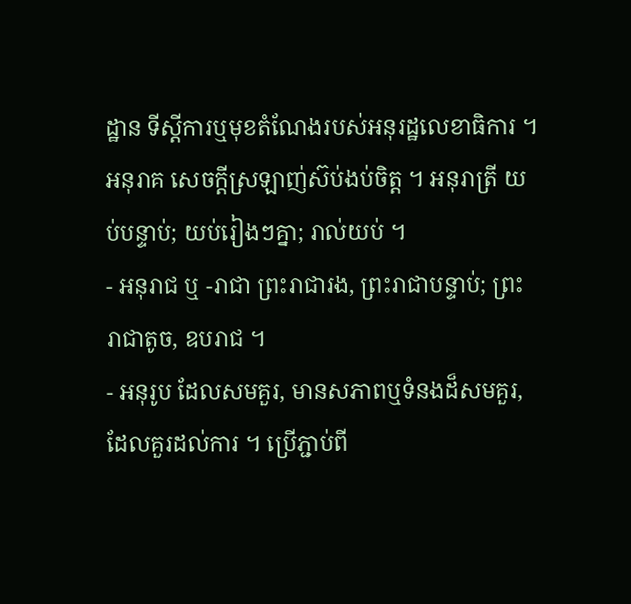ដ្ឋាន ទីស្ដីការឬមុខតំណែងរបស់អនុរដ្ឋលេខាធិការ ។ អនុរាគ សេចក្ដីស្រឡាញ់ស៊ប់ងប់ចិត្ត ។ អនុរាត្រី យប់បន្ទាប់; យប់រៀងៗគ្នា; រាល់យប់ ។
- អនុរាជ ឬ -រាជា ព្រះរាជារង, ព្រះរាជាបន្ទាប់; ព្រះរាជាតូច, ឧបរាជ ។
- អនុរូប ដែលសមគួរ, មានសភាពឬទំនងដ៏សមគួរ, ដែលគួរដល់ការ ។ ប្រើភ្ជាប់ពី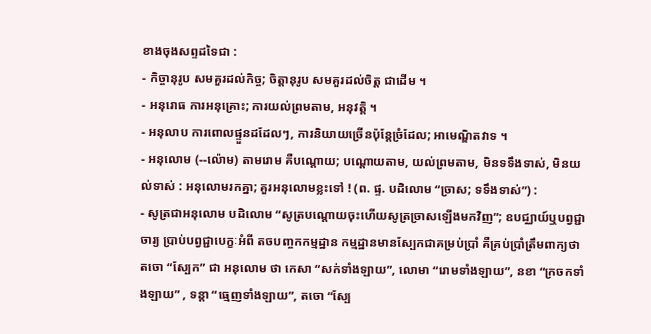ខាងចុងសព្ទដទៃជា :
- កិច្ចានុរូប សមគួរដល់កិច្ច; ចិត្តានុរូប សមគួរដល់ចិត្ត ជាដើម ។
- អនុរោធ ការអនុគ្រោះ; ការយល់ព្រមតាម, អនុវត្តិ ។
- អនុលាប ការពោលផ្ទួនដដែលៗ, ការនិយាយច្រើនប៉ុន្តែច្រំដែល; អាមេណ្ឌិតវាទ ។
- អនុលោម (--ល៉ោម) តាមរោម គឺបណ្តោយ; បណ្តោយតាម, យល់ព្រមតាម, មិនទទឹងទាស់, មិនយល់ទាស់ : អនុលោមរកគ្នា; គួរអនុលោមខ្លះទៅ ! (ព. ផ្ទ. បដិលោម “ច្រាស; ទទឹងទាស់”) :
- សូត្រជាអនុលោម បដិលោម “សូត្របណ្តោយចុះហើយសូត្រច្រាសឡើងមកវិញ”; ឧបជ្ឈាយ៍ឬបព្វជ្ជាចារ្យ ប្រាប់បព្វជ្ជាបេក្ខៈអំពី តចបញ្ចកកម្មដ្ឋាន កម្មដ្ឋានមានស្បែកជាគម្រប់ប្រាំ គឺគ្រប់ប្រាំត្រឹមពាក្យថា តចោ “ស្បែក” ជា អនុលោម ថា កេសា “សក់ទាំងឡាយ”, លោមា “រោមទាំងឡាយ”, នខា “ក្រចកទាំងឡាយ” , ទន្តា “ធ្មេញទាំងឡាយ”, តចោ “ស្បែ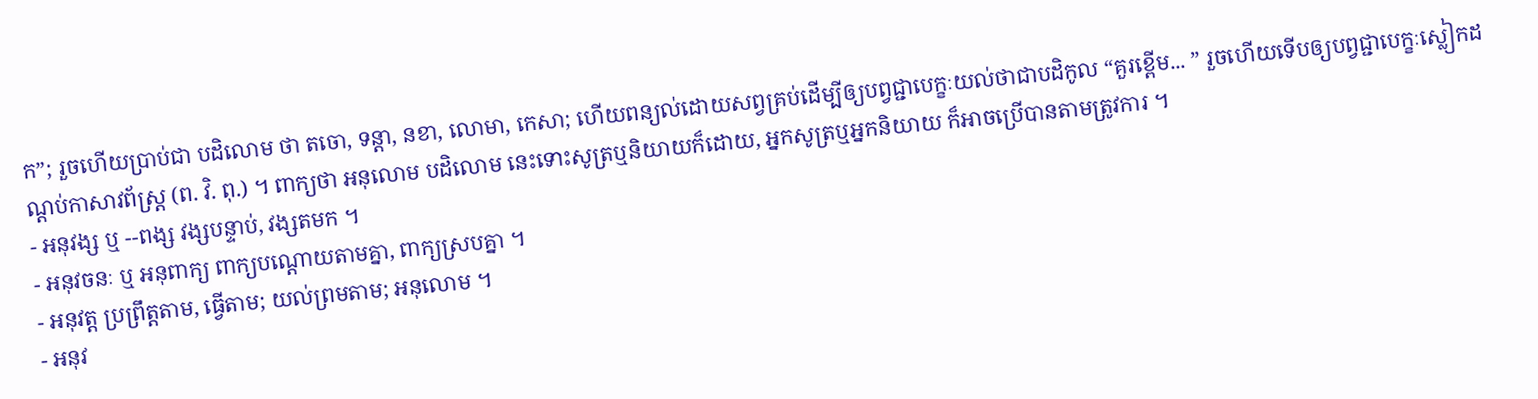ក”; រួចហើយប្រាប់ជា បដិលោម ថា តចោ, ទន្តា, នខា, លោមា, កេសា; ហើយពន្យល់ដោយសព្វគ្រប់ដើម្បីឲ្យបព្វជ្ជាបេក្ខៈយល់ថាជាបដិកូល “គួរខ្ពើម... ” រួចហើយទើបឲ្យបព្វជ្ជាបេក្ខៈស្លៀកដណ្តប់កាសាវព័ស្រ្ត (ព. វិ. ពុ.) ។ ពាក្យថា អនុលោម បដិលោម នេះទោះសូត្រឬនិយាយក៏ដោយ, អ្នកសូត្រឬអ្នកនិយាយ ក៏អាចប្រើបានតាមត្រូវការ ។
- អនុវង្ស ឬ --ពង្ស វង្សបន្ទាប់, វង្សតមក ។
- អនុវចនៈ ឬ អនុពាក្យ ពាក្យបណ្តោយតាមគ្នា, ពាក្យស្របគ្នា ។
- អនុវត្ត ប្រព្រឹត្តតាម, ធ្វើតាម; យល់ព្រមតាម; អនុលោម ។
- អនុវ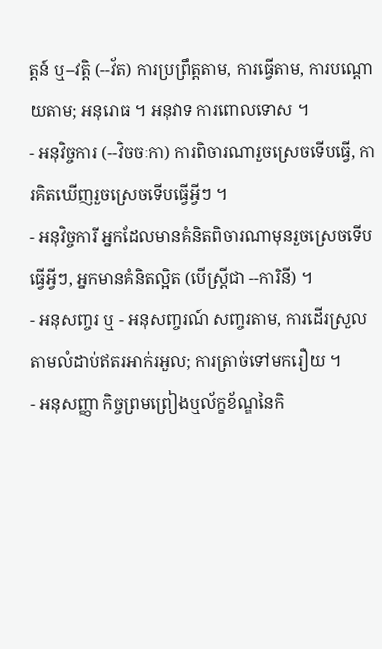ត្តន៍ ឬ--វត្តិ (--វ័ត) ការប្រព្រឹត្តតាម, ការធ្វើតាម, ការបណ្តោយតាម; អនុរោធ ។ អនុវាទ ការពោលទោស ។
- អនុវិច្ចការ (--វិចចៈកា) ការពិចារណារួចស្រេចទើបធ្វើ, ការគិតឃើញរួចស្រេចទើបធ្វើអ្វីៗ ។
- អនុវិច្ចការី អ្នកដែលមានគំនិតពិចារណាមុនរួចស្រេចទើបធ្វើអ្វីៗ, អ្នកមានគំនិតល្អិត (បើស្ត្រីជា --ការិនី) ។
- អនុសញ្ចរ ឬ - អនុសញ្ចរណ៍ សញ្ចរតាម, ការដើរស្រួលតាមលំដាប់ឥតរអាក់រអួល; ការត្រាច់ទៅមករឿយ ។
- អនុសញ្ញា កិច្ចព្រមព្រៀងឬល័ក្ខខ័ណ្ឌនៃកិ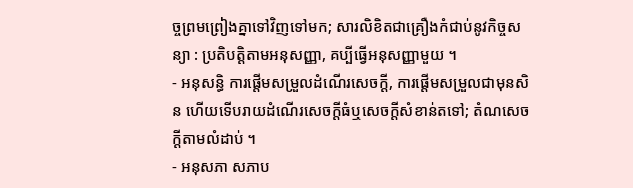ច្ចព្រមព្រៀងគ្នាទៅវិញទៅមក; សារលិខិតជាគ្រឿងកំជាប់នូវកិច្ចសន្យា : ប្រតិបត្តិតាមអនុសញ្ញា, គប្បីធ្វើអនុសញ្ញាមួយ ។
- អនុសន្ធិ ការផ្តើមសម្រួលដំណើរសេចក្ដី, ការផ្តើមសម្រួលជាមុនសិន ហើយទើបរាយដំណើរសេចក្ដីធំឬសេចក្ដីសំខាន់តទៅ; តំណសេចក្ដីតាមលំដាប់ ។
- អនុសភា សភាប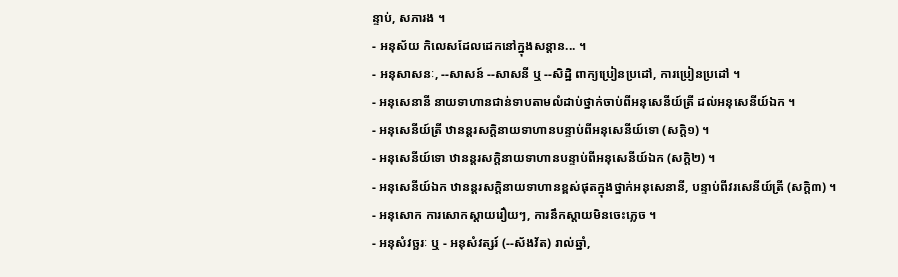ន្ទាប់, សភារង ។
- អនុស័យ កិលេសដែលដេកនៅក្នុងសន្តាន... ។
- អនុសាសនៈ, --សាសន៍ --សាសនី ឬ --សិដ្ឋិ ពាក្យប្រៀនប្រដៅ, ការប្រៀនប្រដៅ ។
- អនុសេនានី នាយទាហានជាន់ទាបតាមលំដាប់ថ្នាក់ចាប់ពីអនុសេនីយ៍ត្រី ដល់អនុសេនីយ៍ឯក ។
- អនុសេនីយ៍ត្រី ឋានន្តរសក្តិនាយទាហានបន្ទាប់ពីអនុសេនីយ៍ទោ (សក្តិ១) ។
- អនុសេនីយ៍ទោ ឋានន្តរសក្តិនាយទាហានបន្ទាប់ពីអនុសេនីយ៍ឯក (សក្តិ២) ។
- អនុសេនីយ៍ឯក ឋានន្តរសក្តិនាយទាហានខ្ពស់ផុតក្នុងថ្នាក់អនុសេនានី, បន្ទាប់ពីវរសេនីយ៍ត្រី (សក្តិ៣) ។
- អនុសោក ការសោកស្តាយរឿយៗ, ការនឹកស្តាយមិនចេះភ្លេច ។
- អនុសំវច្ឆរៈ ឬ - អនុសំវត្សរ៍ (--ស័ងវ័ត) រាល់ឆ្នាំ,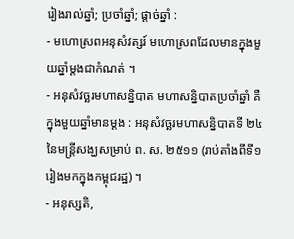រៀងរាល់ឆ្នាំ; ប្រចាំឆ្នាំ; ផ្តាច់ឆ្នាំ :
- មហោស្រពអនុសំវត្សរ៍ មហោស្រពដែលមានក្នុងមួយឆ្នាំម្តងជាកំណត់ ។
- អនុសំវច្ឆរមហាសន្និបាត មហាសន្និបាតប្រចាំឆ្នាំ គឺក្នុងមួយឆ្នាំមានម្តង : អនុសំវច្ឆរមហាសន្និបាតទី ២៤ នៃមន្រ្តីសង្ឃសម្រាប់ ព. ស. ២៥១១ (រាប់តាំងពីទី១រៀងមកក្នុងកម្ពុជរដ្ឋ) ។
- អនុស្សតិ,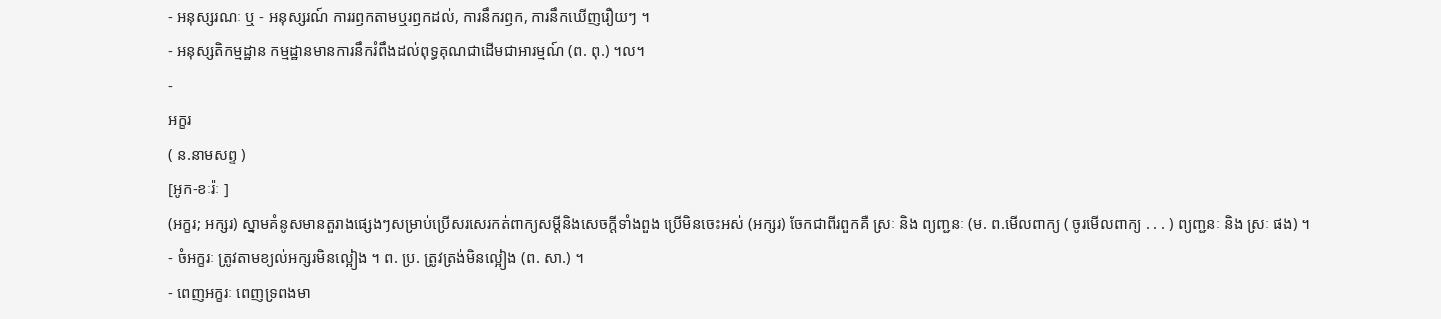- អនុស្សរណៈ ឬ - អនុស្សរណ៍ ការរឭកតាមឬរឭកដល់, ការនឹករឭក, ការនឹកឃើញរឿយៗ ។
- អនុស្សតិកម្មដ្ឋាន កម្មដ្ឋានមានការនឹករំពឹងដល់ពុទ្ធគុណជាដើមជាអារម្មណ៍ (ព. ពុ.) ។ល។
-
អក្ខរ
( ន.នាមសព្ទ )
[អូក-ខៈរ៉ៈ ]
(អក្ខរ; អក្សរ) ស្នាមគំនូសមានតួរាងផ្សេងៗសម្រាប់ប្រើសរសេរកត់ពាក្យសម្ដីនិងសេចក្ដីទាំងពួង ប្រើមិនចេះអស់ (អក្សរ) ចែកជាពីរពួកគឺ ស្រៈ និង ព្យញ្ជនៈ (ម. ព.មើលពាក្យ ( ចូរមើលពាក្យ . . . ) ព្យញ្ជនៈ និង ស្រៈ ផង) ។
- ចំអក្ខរៈ ត្រូវតាមខ្យល់អក្សរមិនល្អៀង ។ ព. ប្រ. ត្រូវត្រង់មិនល្អៀង (ព. សា.) ។
- ពេញអក្ខរៈ ពេញទ្រពងមា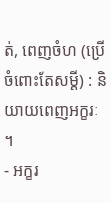ត់, ពេញចំហ (ប្រើចំពោះតែសម្ដី) : និយាយពេញអក្ខរៈ ។
- អក្ខរ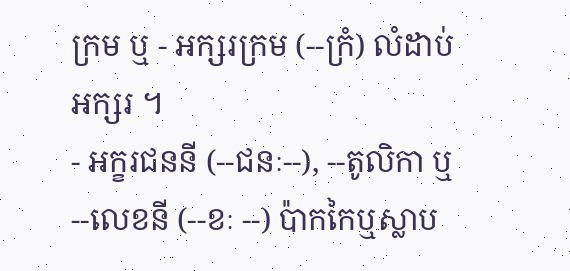ក្រម ឬ - អក្សរក្រម (--ក្រំ) លំដាប់អក្សរ ។
- អក្ខរជននី (--ជនៈ--), --តូលិកា ឬ --លេខនី (--ខៈ --) ប៉ាកកៃឬស្លាប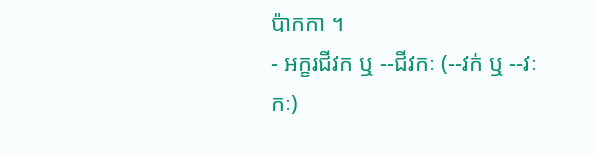ប៉ាកកា ។
- អក្ខរជីវក ឬ --ជីវកៈ (--វក់ ឬ --វៈកៈ)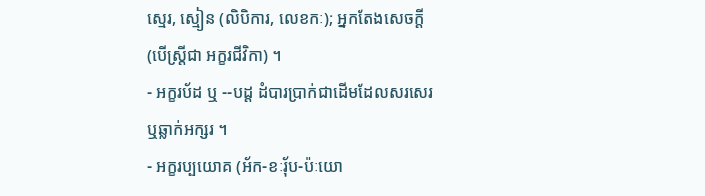ស្មេរ, ស្មៀន (លិបិការ, លេខកៈ); អ្នកតែងសេចក្ដី (បើស្ត្រីជា អក្ខរជីវិកា) ។
- អក្ខរប័ដ ឬ --បដ្ត ដំបារប្រាក់ជាដើមដែលសរសេរឬឆ្លាក់អក្សរ ។
- អក្ខរប្បយោគ (អ័ក-ខៈរុ័ប-ប៉ៈយោ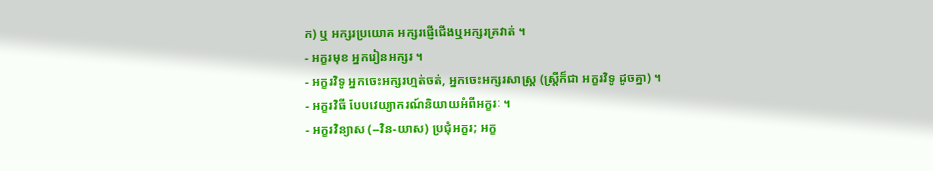ក) ឬ អក្សរប្រយោគ អក្សរផ្ញើជើងឬអក្សរគ្រវាត់ ។
- អក្ខរមុខ អ្នករៀនអក្សរ ។
- អក្ខរវិទូ អ្នកចេះអក្សរហ្មត់ចត់, អ្នកចេះអក្សរសាស្រ្ត (ស្ត្រីក៏ជា អក្ខរវិទូ ដូចគ្នា) ។
- អក្ខរវិធី បែបវេយ្យាករណ៍និយាយអំពីអក្ខរៈ ។
- អក្ខរវិន្យាស (--វិន-យាស) ប្រជុំអក្ខរ; អក្ខ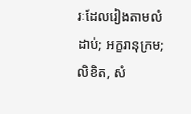រៈដែលរៀងតាមលំដាប់; អក្ខរានុក្រម; លិខិត, សំ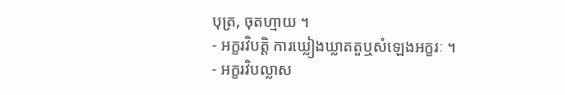បុត្រ, ចុតហ្មាយ ។
- អក្ខរវិបត្តិ ការឃ្លៀងឃ្លាតតួឬសំឡេងអក្ខរៈ ។
- អក្ខរវិបល្លាស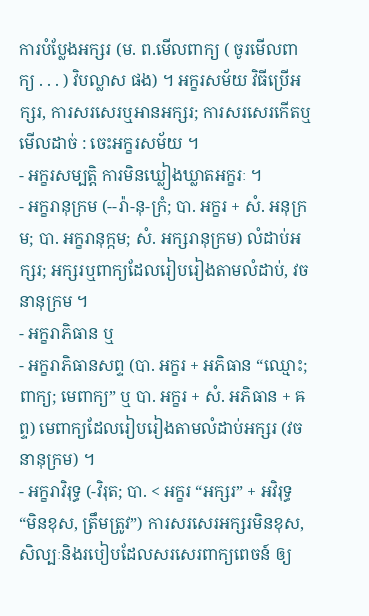ការបំប្លែងអក្សរ (ម. ព.មើលពាក្យ ( ចូរមើលពាក្យ . . . ) វិបល្លាស ផង) ។ អក្ខរសម័យ វិធីប្រើអក្សរ, ការសរសេរឬអានអក្សរ; ការសរសេរកើតឬមើលដាច់ : ចេះអក្ខរសម័យ ។
- អក្ខរសម្បត្តិ ការមិនឃ្លៀងឃ្លាតអក្ខរៈ ។
- អក្ខរានុក្រម (--រ៉ា-នុ-ក្រំ; បា. អក្ខរ + សំ. អនុក្រម; បា. អក្ខរានុក្កម; សំ. អក្សរានុក្រម) លំដាប់អក្សរ; អក្សរឬពាក្យដែលរៀបរៀងតាមលំដាប់, វចនានុក្រម ។
- អក្ខរាភិធាន ឬ
- អក្ខរាភិធានសព្ទ (បា. អក្ខរ + អភិធាន “ឈ្មោះ; ពាក្យ; មេពាក្យ” ឬ បា. អក្ខរ + សំ. អភិធាន + ឝព្ទ) មេពាក្យដែលរៀបរៀងតាមលំដាប់អក្សរ (វចនានុក្រម) ។
- អក្ខរាវិរុទ្ធ (-វិរុត; បា. < អក្ខរ “អក្សរ” + អវិរុទ្ធ “មិនខុស, ត្រឹមត្រូវ”) ការសរសេរអក្សរមិនខុស, សិល្បៈនិងរបៀបដែលសរសេរពាក្យពេចន៍ ឲ្យ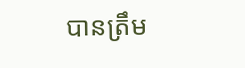បានត្រឹម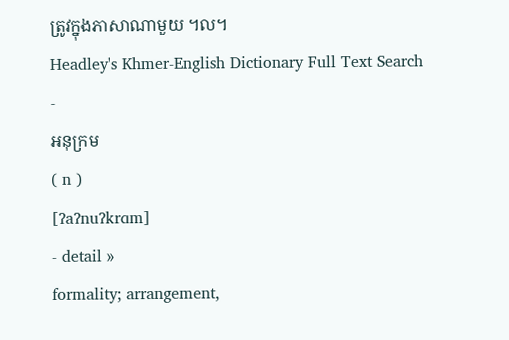ត្រូវក្នុងភាសាណាមួយ ។ល។
Headley's Khmer-English Dictionary Full Text Search
-
អនុក្រម
( n )
[ʔaʔnuʔkrɑm]
- detail »
formality; arrangement,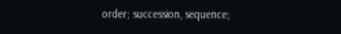order; succession, sequence;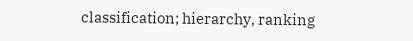classification; hierarchy, ranking